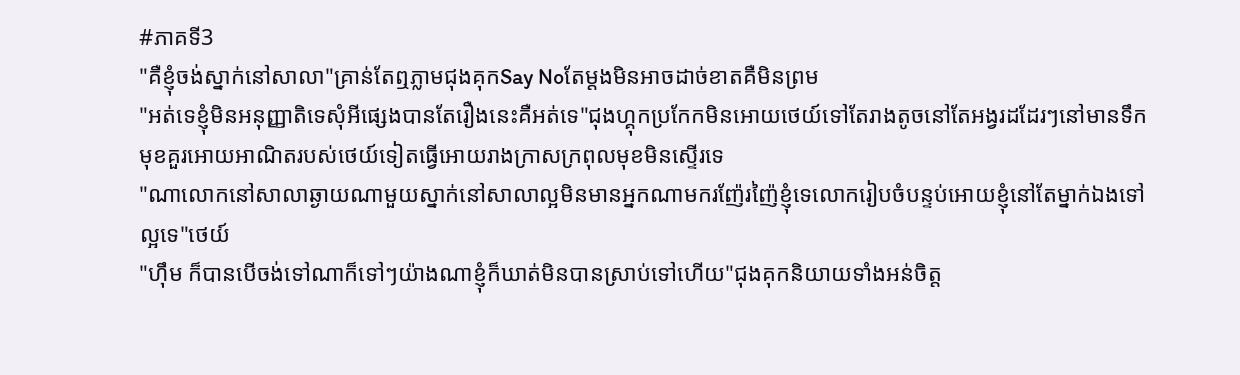#ភាគទី3
"គឺខ្ញុំចង់ស្នាក់នៅសាលា"គ្រាន់តែឮភ្លាមជុងគុកSay Noតែម្តងមិនអាចដាច់ខាតគឺមិនព្រម
"អត់ទេខ្ញុំមិនអនុញ្ញាតិទេសុំអីផ្សេងបានតែរឿងនេះគឺអត់ទេ"ជុងហ្គុកប្រកែកមិនអោយថេយ៍ទៅតែរាងតូចនៅតែអង្វរដដែរៗនៅមានទឹកមុខគួរអោយអាណិតរបស់ថេយ៍ទៀតធ្វើអោយរាងក្រាសក្រពុលមុខមិនស្ទើរទេ
"ណាលោកនៅសាលាឆ្ងាយណាមួយស្នាក់នៅសាលាល្អមិនមានអ្នកណាមករញ៉ែរញ៉ៃខ្ញុំទេលោករៀបចំបន្ទប់អោយខ្ញុំនៅតែម្នាក់ឯងទៅល្អទេ"ថេយ៍
"ហ៊ឹម ក៏បានបើចង់ទៅណាក៏ទៅៗយ៉ាងណាខ្ញុំក៏ឃាត់មិនបានស្រាប់ទៅហើយ"ជុងគុកនិយាយទាំងអន់ចិត្ត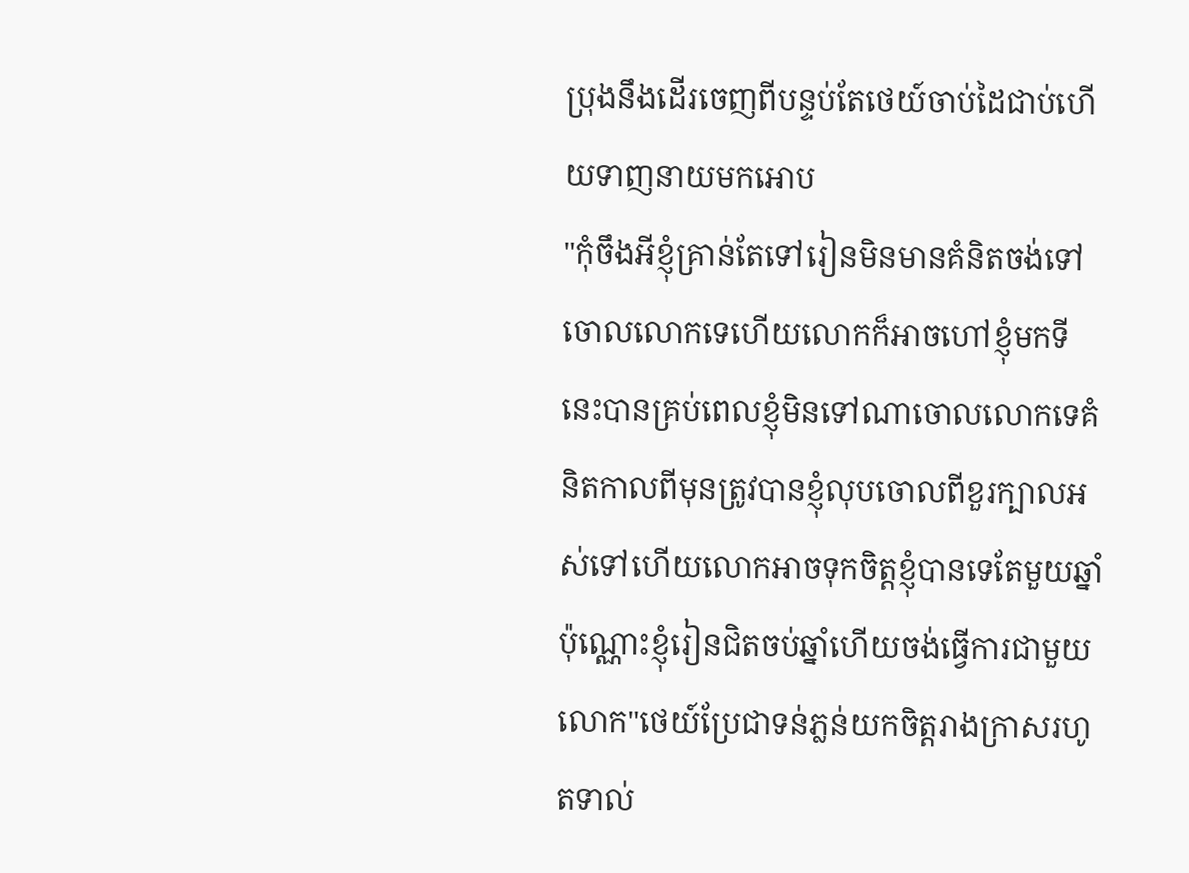ប្រុងនឹងដើរចេញពីបន្ទប់តែថេយ៍ចាប់ដៃជាប់ហើយទាញនាយមកអោប
"កុំចឹងអីខ្ញុំគ្រាន់តែទៅរៀនមិនមានគំនិតចង់ទៅចោលលោកទេហើយលោកក៏អាចហៅខ្ញុំមកទីនេះបានគ្រប់ពេលខ្ញុំមិនទៅណាចោលលោកទេគំនិតកាលពីមុនត្រូវបានខ្ញុំលុបចោលពីខួរក្បាលអស់ទៅហើយលោកអាចទុកចិត្តខ្ញុំបានទេតែមួយឆ្នាំប៉ុណ្ណោះខ្ញុំរៀនជិតចប់ឆ្នាំហើយចង់ធ្វើការជាមួយលោក"ថេយ៍ប្រែជាទន់ភ្លន់យកចិត្តរាងក្រាសរហូតទាល់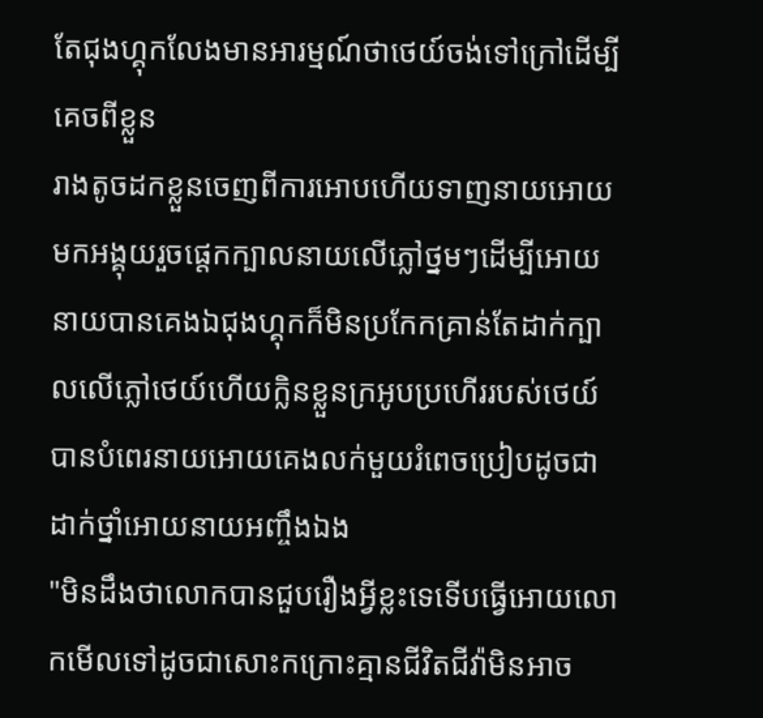តែជុងហ្គុកលែងមានអារម្មណ៍ថាថេយ៍ចង់ទៅក្រៅដើម្បីគេចពីខ្លួន
រាងតូចដកខ្លួនចេញពីការអោបហើយទាញនាយអោយមកអង្គុយរួចផ្តេកក្បាលនាយលើភ្លៅថ្នមៗដើម្បីអោយនាយបានគេងឯជុងហ្គុកក៏មិនប្រកែកគ្រាន់តែដាក់ក្បាលលើភ្លៅថេយ៍ហើយក្លិនខ្លួនក្រអូបប្រហើររបស់ថេយ៍បានបំពេរនាយអោយគេងលក់មួយរំពេចប្រៀបដូចជាដាក់ថ្នាំអោយនាយអញ្ចឹងឯង
"មិនដឹងថាលោកបានជួបរឿងអ្វីខ្លះទេទើបធ្វើអោយលោកមើលទៅដូចជាសោះកក្រោះគ្មានជីវិតជីវ៉ាមិនអាច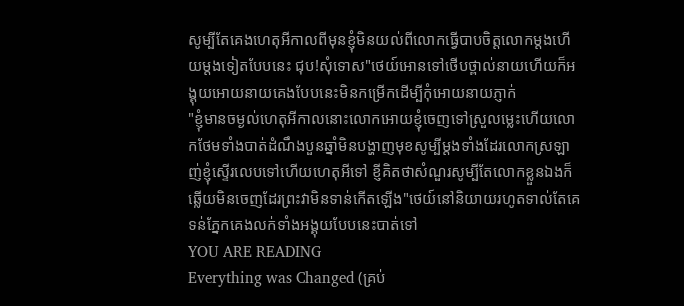សូម្បីតែគេងហេតុអីកាលពីមុនខ្ញុំមិនយល់ពីលោកធ្វើបាបចិត្តលោកម្តងហើយម្តងទៀតបែបនេះ ជុប!សុំទោស"ថេយ៍អោនទៅថើបថ្ពាល់នាយហើយក៏អង្គុយអោយនាយគេងបែបនេះមិនកម្រើកដើម្បីកុំអោយនាយភ្ញាក់
"ខ្ញុំមានចម្ងល់ហេតុអីកាលនោះលោកអោយខ្ញុំចេញទៅស្រួលម្លេះហើយលោកថែមទាំងបាត់ដំណឹងបួនឆ្នាំមិនបង្ហាញមុខសូម្បីម្តងទាំងដែរលោកស្រឡាញ់ខ្ញុំស្ទើរលេបទៅហើយហេតុអីទៅ ខ្ញីគិតថាសំណួរសូម្បីតែលោកខ្លួនឯងក៏ឆ្លើយមិនចេញដែរព្រះវាមិនទាន់កើតឡើង"ថេយ៍នៅនិយាយរហូតទាល់តែគេទន់ភ្នែកគេងលក់ទាំងអង្គុយបែបនេះបាត់ទៅ
YOU ARE READING
Everything was Changed (គ្រប់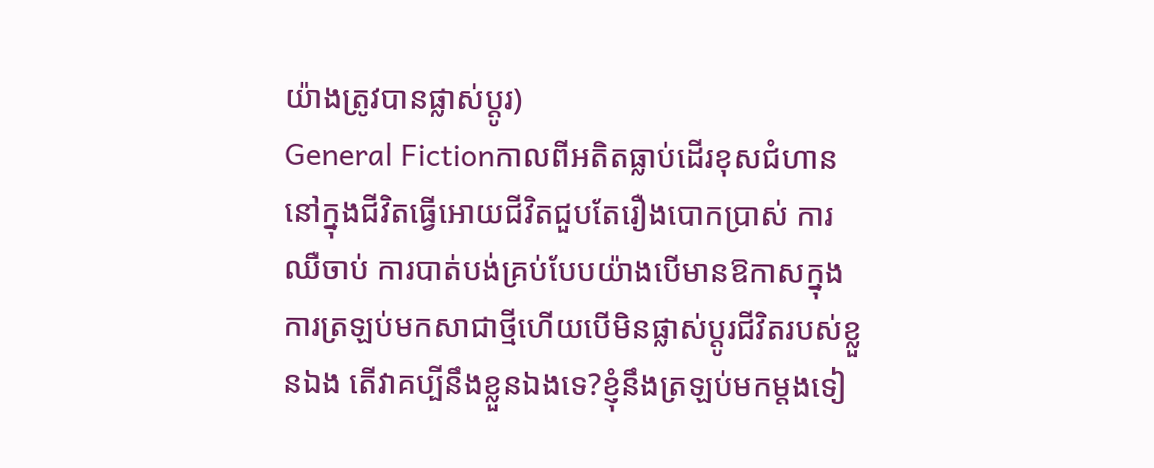យ៉ាងត្រូវបានផ្លាស់ប្តូរ)
General Fictionកាលពីអតិតធ្លាប់ដើរខុសជំហាននៅក្នុងជីវិតធ្វើអោយជីវិតជួបតែរឿងបោកប្រាស់ ការឈឺចាប់ ការបាត់បង់គ្រប់បែបយ៉ាងបើមានឱកាសក្នុងការត្រឡប់មកសាជាថ្មីហើយបើមិនផ្លាស់ប្តូរជីវិតរបស់ខ្លួនឯង តើវាគប្បីនឹងខ្លួនឯងទេ?ខ្ញុំនឹងត្រឡប់មកម្តងទៀ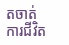តចាត់ការជីវិត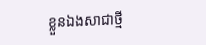ខ្លួនឯងសាជាថ្មី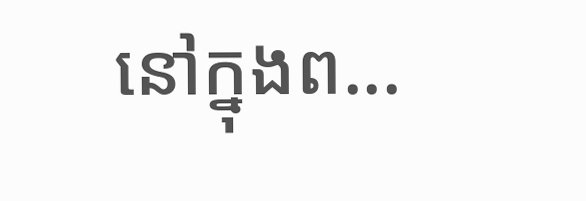នៅក្នុងព...